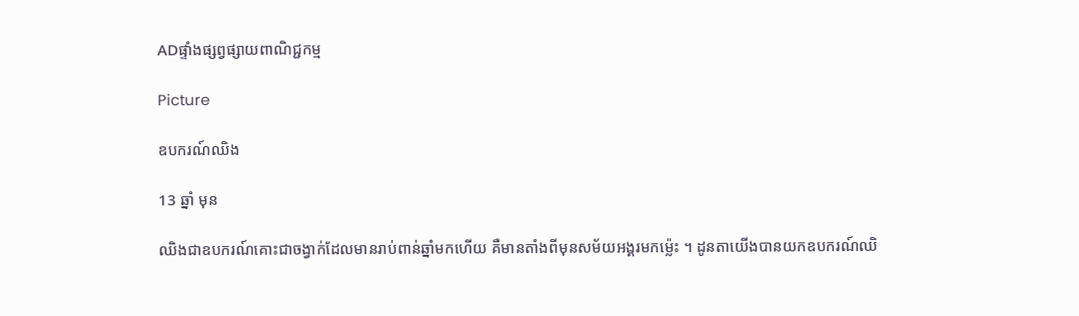ADផ្ទាំងផ្សព្វផ្សាយពាណិជ្ជកម្ម

Picture

ឧបករណ៍ឈិង

13 ឆ្នាំ មុន

ឈិងជាឧបករណ៍គោះជាចង្វាក់ដែលមានរាប់ពាន់ឆ្នាំមកហើយ គឺមានតាំងពីមុនសម័យអង្គរមកម៉្លេះ ។ ដូនតាយើងបានយកឧបករណ៍ឈិ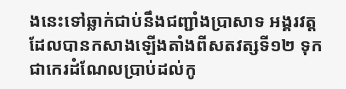ងនេះទៅឆ្លាក់ជាប់នឹងជញ្ជាំងប្រាសាទ អង្គរវត្ត ដែលបានកសាងឡើងតាំងពីសតវត្សទី១២ ទុកជាកេរដំណែលប្រាប់ដល់កូ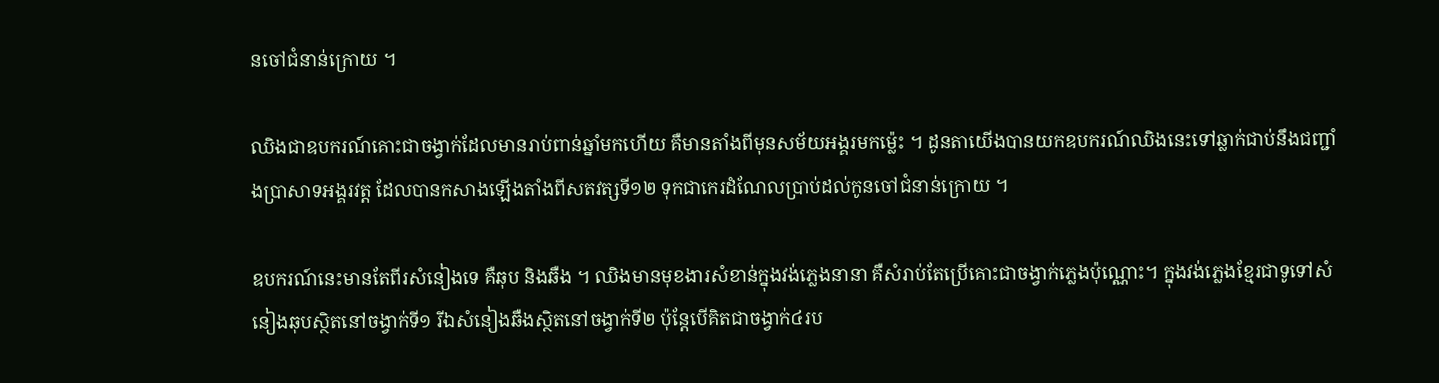នចៅជំនាន់ក្រោយ ។

ឈិងជាឧបករណ៍គោះជាចង្វាក់ដែលមានរាប់ពាន់ឆ្នាំមកហើយ គឺមានតាំងពីមុនសម័យអង្គរមកម៉្លេះ ។ ដូនតាយើងបានយកឧបករណ៍ឈិងនេះទៅឆ្លាក់ជាប់នឹងជញ្ជាំងប្រាសាទអង្គរវត្ត ដែលបានកសាងឡើងតាំងពីសតវត្សទី១២ ទុកជាកេរដំណែលប្រាប់ដល់កូនចៅជំនាន់ក្រោយ ។

ឧបករណ៍នេះមានតែពីរសំនៀងទេ គឺឆុប និងឆឺង ។ ឈិងមានមុខងារសំខាន់ក្នុងវង់ភ្លេងនានា គឺសំរាប់តែប្រើគោះជាចង្វាក់ភ្លេងប៉ុណ្ណោះ។ ក្នុងវង់ភ្លេងខ្មែរជាទូទៅសំនៀងឆុបស្ថិតនៅចង្វាក់ទី១ រីឯសំនៀងឆឺងស្ថិតនៅចង្វាក់ទី២ ប៉ុន្តែបើគិតជាចង្វាក់៤រប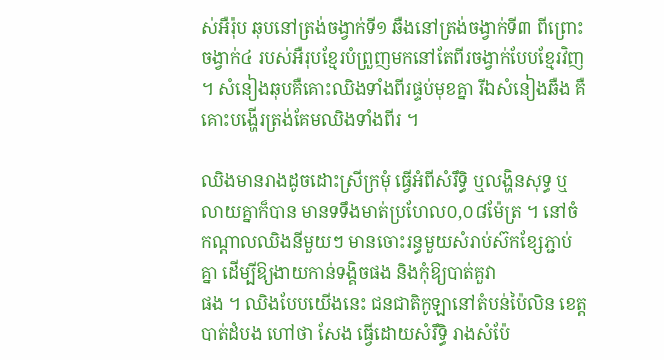ស់អឺរ៉ុប ឆុបនៅត្រង់ចង្វាក់ទី១ ឆឺងនៅត្រង់ចង្វាក់ទី៣ ពីព្រោះចង្វាក់៤ របស់អឺរុបខ្មែរបំព្រួញមកនៅតែពីរចង្វាក់បែបខ្មែរវិញ ។ សំនៀងឆុបគឺគោះឈិងទាំងពីរផ្ទប់មុខគ្នា រីឯសំនៀងឆឺង គឺគោះបង្ហើរត្រង់គែមឈិងទាំងពីរ ។

ឈិងមានរាងដូចដោះស្រីក្រមុំ ធ្វើអំពីសំរឹទ្ធិ ឬលង្ហិនសុទ្ធ ឬលាយគ្នាក៏បាន មានទទឹងមាត់ប្រហែល០,០៨ម៉ែត្រ ។ នៅចំកណ្តាលឈិងនីមួយៗ មានចោះរន្ធមួយសំរាប់ស៊កខ្សែភ្ជាប់គ្នា ដើម្បីឱ្យងាយកាន់ទង្គិចផង និងកុំឱ្យបាត់គួវា
ផង ។ ឈិងបែបយើងនេះ ជនជាតិកូឡានៅតំបន់ប៉ៃលិន ខេត្តបាត់ដំបង ហៅថា សែង ធ្វើដោយសំរឹទ្ធិ រាងសំប៉ែ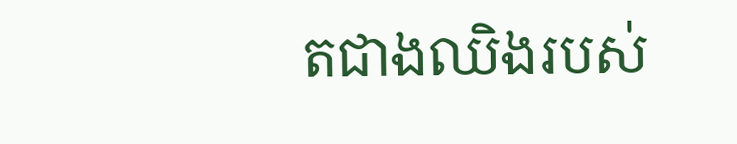តជាងឈិងរបស់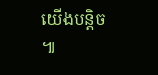យើងបន្តិច ៕